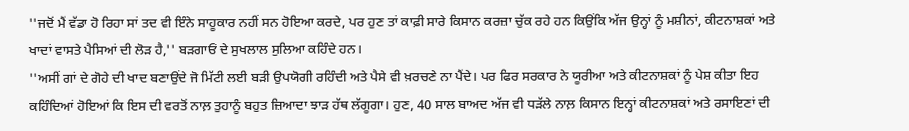''ਜਦੋਂ ਮੈਂ ਵੱਡਾ ਹੋ ਰਿਹਾ ਸਾਂ ਤਦ ਵੀ ਇੰਨੇ ਸਾਹੂਕਾਰ ਨਹੀਂ ਸਨ ਹੋਇਆ ਕਰਦੇ, ਪਰ ਹੁਣ ਤਾਂ ਕਾਫ਼ੀ ਸਾਰੇ ਕਿਸਾਨ ਕਰਜ਼ਾ ਚੁੱਕ ਰਹੇ ਹਨ ਕਿਉਂਕਿ ਅੱਜ ਉਨ੍ਹਾਂ ਨੂੰ ਮਸ਼ੀਨਾਂ, ਕੀਟਨਾਸ਼ਕਾਂ ਅਤੇ ਖਾਦਾਂ ਵਾਸਤੇ ਪੈਸਿਆਂ ਦੀ ਲੋੜ ਹੈ,'' ਬੜਗਾਓਂ ਦੇ ਸੁਖਲਾਲ ਸੁਲਿਆ ਕਹਿੰਦੇ ਹਨ।
''ਅਸੀਂ ਗਾਂ ਦੇ ਗੋਹੇ ਦੀ ਖਾਦ ਬਣਾਉਂਦੇ ਜੋ ਮਿੱਟੀ ਲਈ ਬੜੀ ਉਪਯੋਗੀ ਰਹਿੰਦੀ ਅਤੇ ਪੈਸੇ ਵੀ ਖ਼ਰਚਣੇ ਨਾ ਪੈਂਦੇ। ਪਰ ਫਿਰ ਸਰਕਾਰ ਨੇ ਯੂਰੀਆ ਅਤੇ ਕੀਟਨਾਸ਼ਕਾਂ ਨੂੰ ਪੇਸ਼ ਕੀਤਾ ਇਹ ਕਹਿੰਦਿਆਂ ਹੋਇਆਂ ਕਿ ਇਸ ਦੀ ਵਰਤੋਂ ਨਾਲ਼ ਤੁਹਾਨੂੰ ਬਹੁਤ ਜ਼ਿਆਦਾ ਝਾੜ ਹੱਥ ਲੱਗੂਗਾ। ਹੁਣ, 40 ਸਾਲ ਬਾਅਦ ਅੱਜ ਵੀ ਧੜੱਲੇ ਨਾਲ਼ ਕਿਸਾਨ ਇਨ੍ਹਾਂ ਕੀਟਨਾਸ਼ਕਾਂ ਅਤੇ ਰਸਾਇਣਾਂ ਦੀ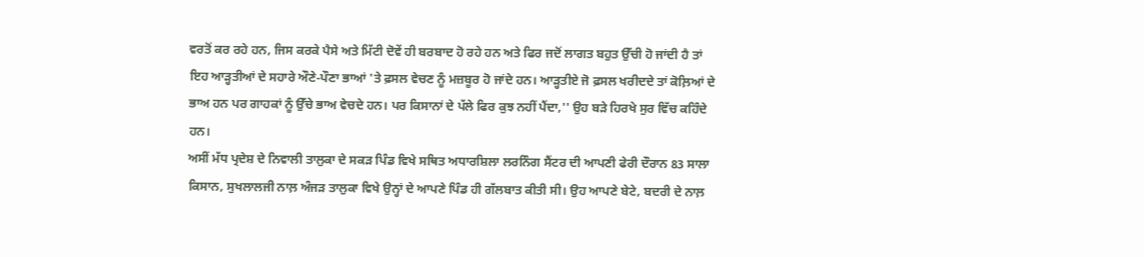ਵਰਤੋਂ ਕਰ ਰਹੇ ਹਨ, ਜਿਸ ਕਰਕੇ ਪੈਸੇ ਅਤੇ ਮਿੱਟੀ ਦੋਵੇਂ ਹੀ ਬਰਬਾਦ ਹੋ ਰਹੇ ਹਨ ਅਤੇ ਫਿਰ ਜਦੋਂ ਲਾਗਤ ਬਹੁਤ ਉੱਚੀ ਹੋ ਜਾਂਦੀ ਹੈ ਤਾਂ ਇਹ ਆੜ੍ਹਤੀਆਂ ਦੇ ਸਹਾਰੇ ਔਣੇ-ਪੌਣਾ ਭਾਆਂ 'ਤੇ ਫ਼ਸਲ ਵੇਚਣ ਨੂੰ ਮਜ਼ਬੂਰ ਹੋ ਜਾਂਦੇ ਹਨ। ਆੜ੍ਹਤੀਏ ਜੋ ਫ਼ਸਲ ਖਰੀਦਦੇ ਤਾਂ ਕੋਲ਼ਿਆਂ ਦੇ ਭਾਅ ਹਨ ਪਰ ਗਾਹਕਾਂ ਨੂੰ ਉੱਚੇ ਭਾਅ ਵੇਚਦੇ ਹਨ। ਪਰ ਕਿਸਾਨਾਂ ਦੇ ਪੱਲੇ ਫਿਰ ਕੁਝ ਨਹੀਂ ਪੈਂਦਾ,'' ਉਹ ਬੜੇ ਹਿਰਖੇ ਸੁਰ ਵਿੱਚ ਕਹਿੰਦੇ ਹਨ।
ਅਸੀਂ ਮੱਧ ਪ੍ਰਦੇਸ਼ ਦੇ ਨਿਵਾਲੀ ਤਾਲੁਕਾ ਦੇ ਸਕੜ ਪਿੰਡ ਵਿਖੇ ਸਥਿਤ ਅਧਾਰਸ਼ਿਲਾ ਲਰਨਿੰਗ ਸੈਂਟਰ ਦੀ ਆਪਣੀ ਫੇਰੀ ਦੌਰਾਨ 83 ਸਾਲਾ ਕਿਸਾਨ, ਸੁਖਲਾਲਜੀ ਨਾਲ਼ ਅੰਜੜ ਤਾਲੁਕਾ ਵਿਖੇ ਉਨ੍ਹਾਂ ਦੇ ਆਪਣੇ ਪਿੰਡ ਹੀ ਗੱਲਬਾਤ ਕੀਤੀ ਸੀ। ਉਹ ਆਪਣੇ ਬੇਟੇ, ਬਦਰੀ ਦੇ ਨਾਲ਼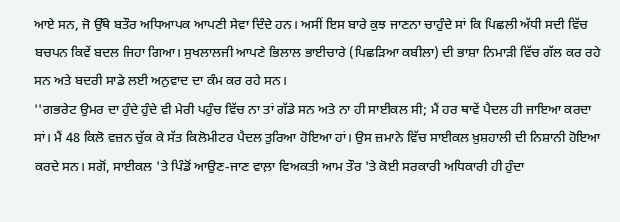ਆਏ ਸਨ, ਜੋ ਉੱਥੇ ਬਤੌਰ ਅਧਿਆਪਕ ਆਪਣੀ ਸੇਵਾ ਦਿੰਦੇ ਹਨ। ਅਸੀਂ ਇਸ ਬਾਰੇ ਕੁਝ ਜਾਣਨਾ ਚਾਹੁੰਦੇ ਸਾਂ ਕਿ ਪਿਛਲੀ ਅੱਧੀ ਸਦੀ ਵਿੱਚ ਬਚਪਨ ਕਿਵੇਂ ਬਦਲ ਜਿਹਾ ਗਿਆ। ਸੁਖਲਾਲਜੀ ਆਪਣੇ ਭਿਲਾਲ ਭਾਈਚਾਰੇ (ਪਿਛੜਿਆ ਕਬੀਲਾ) ਦੀ ਭਾਸ਼ਾ ਨਿਮਾੜੀ ਵਿੱਚ ਗੱਲ ਕਰ ਰਹੇ ਸਨ ਅਤੇ ਬਦਰੀ ਸਾਡੇ ਲਈ ਅਨੁਵਾਦ ਦਾ ਕੰਮ ਕਰ ਰਹੇ ਸਨ।
''ਗਭਰੇਟ ਉਮਰ ਦਾ ਹੁੰਦੇ ਹੁੰਦੇ ਵੀ ਮੇਰੀ ਪਹੁੰਚ ਵਿੱਚ ਨਾ ਤਾਂ ਗੱਡੇ ਸਨ ਅਤੇ ਨਾ ਹੀ ਸਾਈਕਲ ਸੀ; ਮੈਂ ਹਰ ਥਾਵੇਂ ਪੈਦਲ ਹੀ ਜਾਇਆ ਕਰਦਾ ਸਾਂ। ਮੈਂ 48 ਕਿਲੋ ਵਜ਼ਨ ਚੁੱਕ ਕੇ ਸੱਤ ਕਿਲੋਮੀਟਰ ਪੈਦਲ ਤੁਰਿਆ ਹੋਇਆ ਹਾਂ। ਉਸ ਜ਼ਮਾਨੇ ਵਿੱਚ ਸਾਈਕਲ ਖ਼ੁਸ਼ਹਾਲੀ ਦੀ ਨਿਸ਼ਾਨੀ ਹੋਇਆ ਕਰਦੇ ਸਨ। ਸਗੋਂ, ਸਾਈਕਲ 'ਤੇ ਪਿੰਡੋਂ ਆਉਣ-ਜਾਣ ਵਾਲ਼ਾ ਵਿਅਕਤੀ ਆਮ ਤੌਰ 'ਤੇ ਕੋਈ ਸਰਕਾਰੀ ਅਧਿਕਾਰੀ ਹੀ ਹੁੰਦਾ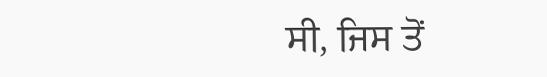ਸੀ, ਜਿਸ ਤੋਂ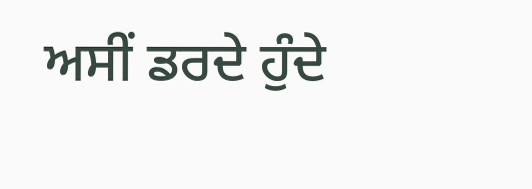ਅਸੀਂ ਡਰਦੇ ਹੁੰਦੇ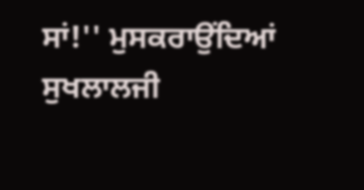ਸਾਂ!'' ਮੁਸਕਰਾਉਂਦਿਆਂ ਸੁਖਲਾਲਜੀ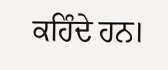ਕਹਿੰਦੇ ਹਨ।